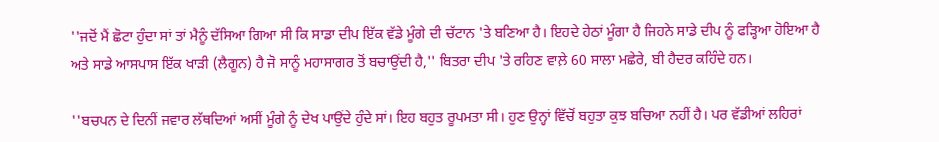''ਜਦੋਂ ਮੈਂ ਛੋਟਾ ਹੁੰਦਾ ਸਾਂ ਤਾਂ ਮੈਨੂੰ ਦੱਸਿਆ ਗਿਆ ਸੀ ਕਿ ਸਾਡਾ ਦੀਪ ਇੱਕ ਵੱਡੇ ਮੂੰਗੇ ਦੀ ਚੱਟਾਨ 'ਤੇ ਬਣਿਆ ਹੈ। ਇਹਦੇ ਹੇਠਾਂ ਮੂੰਗਾ ਹੈ ਜਿਹਨੇ ਸਾਡੇ ਦੀਪ ਨੂੰ ਫੜ੍ਹਿਆ ਹੋਇਆ ਹੈ ਅਤੇ ਸਾਡੇ ਆਸਪਾਸ ਇੱਕ ਖਾੜੀ (ਲੈਗੂਨ) ਹੈ ਜੋ ਸਾਨੂੰ ਮਹਾਸਾਗਰ ਤੋਂ ਬਚਾਉਂਦੀ ਹੈ,'' ਬਿਤਰਾ ਦੀਪ 'ਤੇ ਰਹਿਣ ਵਾਲ਼ੇ 60 ਸਾਲਾ ਮਛੇਰੇ, ਬੀ ਹੈਦਰ ਕਹਿੰਦੇ ਹਨ।

''ਬਚਪਨ ਦੇ ਦਿਨੀਂ ਜਵਾਰ ਲੱਥਦਿਆਂ ਅਸੀਂ ਮੂੰਗੇ ਨੂੰ ਦੇਖ ਪਾਉਂਦੇ ਹੁੰਦੇ ਸਾਂ। ਇਹ ਬਹੁਤ ਰੂਪਮਤਾ ਸੀ। ਹੁਣ ਉਨ੍ਹਾਂ ਵਿੱਚੋਂ ਬਹੁਤਾ ਕੁਝ ਬਚਿਆ ਨਹੀਂ ਹੈ। ਪਰ ਵੱਡੀਆਂ ਲਹਿਰਾਂ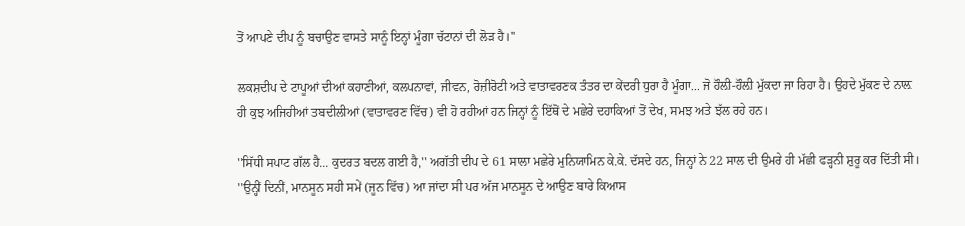ਤੋਂ ਆਪਣੇ ਦੀਪ ਨੂੰ ਬਚਾਉਣ ਵਾਸਤੇ ਸਾਨੂੰ ਇਨ੍ਹਾਂ ਮੂੰਗਾ ਚੱਟਾਨਾਂ ਦੀ ਲੋੜ ਹੈ।''

ਲਕਸ਼ਦੀਪ ਦੇ ਟਾਪੂਆਂ ਦੀਆਂ ਕਹਾਣੀਆਂ, ਕਲਪਨਾਵਾਂ, ਜੀਵਨ, ਰੋਜ਼ੀਰੋਟੀ ਅਤੇ ਵਾਤਾਵਰਣਕ ਤੰਤਰ ਦਾ ਕੇਂਦਰੀ ਧੁਰਾ ਹੈ ਮੂੰਗਾ... ਜੋ ਹੌਲ਼ੀ-ਹੌਲ਼ੀ ਮੁੱਕਦਾ ਜਾ ਰਿਹਾ ਹੈ। ਉਹਦੇ ਮੁੱਕਣ ਦੇ ਨਾਲ਼ ਹੀ ਕੁਝ ਅਜਿਹੀਆਂ ਤਬਦੀਲੀਆਂ (ਵਾਤਾਵਰਣ ਵਿੱਚ) ਵੀ ਹੋ ਰਹੀਆਂ ਹਨ ਜਿਨ੍ਹਾਂ ਨੂੰ ਇੱਥੋਂ ਦੇ ਮਛੇਰੇ ਦਹਾਕਿਆਂ ਤੋਂ ਦੇਖ, ਸਮਝ ਅਤੇ ਝੱਲ ਰਹੇ ਹਨ।

''ਸਿੱਧੀ ਸਪਾਟ ਗੱਲ ਹੈ... ਕੁਦਰਤ ਬਦਲ ਗਈ ਹੈ,'' ਅਗੱਤੀ ਦੀਪ ਦੇ 61 ਸਾਲਾ ਮਛੇਰੇ ਮੁਨਿਯਾਮਿਨ ਕੇ.ਕੇ. ਦੱਸਦੇ ਹਨ, ਜਿਨ੍ਹਾਂ ਨੇ 22 ਸਾਲ ਦੀ ਉਮਰੇ ਹੀ ਮੱਛੀ ਫੜ੍ਹਨੀ ਸ਼ੁਰੂ ਕਰ ਦਿੱਤੀ ਸੀ। ''ਉਨ੍ਹੀਂ ਦਿਨੀਂ, ਮਾਨਸੂਨ ਸਹੀ ਸਮੇਂ (ਜੂਨ ਵਿੱਚ) ਆ ਜਾਂਦਾ ਸੀ ਪਰ ਅੱਜ ਮਾਨਸੂਨ ਦੇ ਆਉਣ ਬਾਰੇ ਕਿਆਸ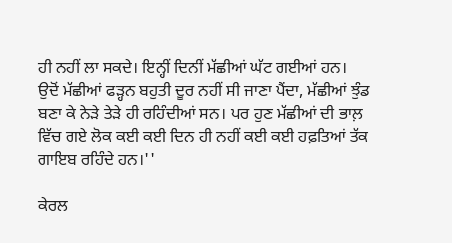ਹੀ ਨਹੀਂ ਲਾ ਸਕਦੇ। ਇਨ੍ਹੀਂ ਦਿਨੀਂ ਮੱਛੀਆਂ ਘੱਟ ਗਈਆਂ ਹਨ। ਉਦੋਂ ਮੱਛੀਆਂ ਫੜ੍ਹਨ ਬਹੁਤੀ ਦੂਰ ਨਹੀਂ ਸੀ ਜਾਣਾ ਪੈਂਦਾ, ਮੱਛੀਆਂ ਝੁੰਡ ਬਣਾ ਕੇ ਨੇੜੇ ਤੇੜੇ ਹੀ ਰਹਿੰਦੀਆਂ ਸਨ। ਪਰ ਹੁਣ ਮੱਛੀਆਂ ਦੀ ਭਾਲ਼ ਵਿੱਚ ਗਏ ਲੋਕ ਕਈ ਕਈ ਦਿਨ ਹੀ ਨਹੀਂ ਕਈ ਕਈ ਹਫ਼ਤਿਆਂ ਤੱਕ ਗਾਇਬ ਰਹਿੰਦੇ ਹਨ।''

ਕੇਰਲ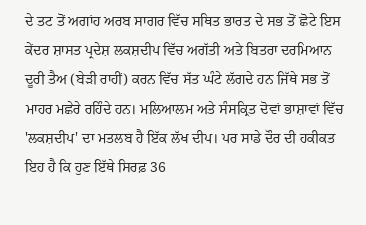ਦੇ ਤਟ ਤੋਂ ਅਗਾਂਹ ਅਰਬ ਸਾਗਰ ਵਿੱਚ ਸਥਿਤ ਭਾਰਤ ਦੇ ਸਭ ਤੋਂ ਛੋਟੇ ਇਸ ਕੇਂਦਰ ਸ਼ਾਸਤ ਪ੍ਰਦੇਸ਼ ਲਕਸ਼ਦੀਪ ਵਿੱਚ ਅਗੱਤੀ ਅਤੇ ਬਿਤਰਾ ਦਰਮਿਆਨ ਦੂਰੀ ਤੈਅ (ਬੇੜੀ ਰਾਹੀਂ) ਕਰਨ ਵਿੱਚ ਸੱਤ ਘੰਟੇ ਲੱਗਦੇ ਹਨ ਜਿੱਥੇ ਸਭ ਤੋਂ ਮਾਹਰ ਮਛੇਰੇ ਰਹਿੰਦੇ ਹਨ। ਮਲਿਆਲਮ ਅਤੇ ਸੰਸਕ੍ਰਿਤ ਦੋਵਾਂ ਭਾਸ਼ਾਵਾਂ ਵਿੱਚ 'ਲਕਸ਼ਦੀਪ' ਦਾ ਮਤਲਬ ਹੈ ਇੱਕ ਲੱਖ ਦੀਪ। ਪਰ ਸਾਡੇ ਦੌਰ ਦੀ ਹਕੀਕਤ ਇਹ ਹੈ ਕਿ ਹੁਣ ਇੱਥੇ ਸਿਰਫ਼ 36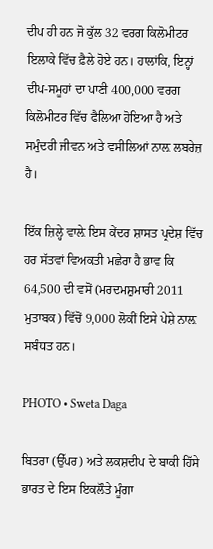ਦੀਪ ਹੀ ਹਨ ਜੋ ਕੁੱਲ 32 ਵਰਗ ਕਿਲੋਮੀਟਰ ਇਲਾਕੇ ਵਿੱਚ ਫ਼ੈਲੇ ਹੋਏ ਹਨ। ਹਾਲਾਂਕਿ, ਇਨ੍ਹਾਂ ਦੀਪ-ਸਮੂਹਾਂ ਦਾ ਪਾਣੀ 400,000 ਵਰਗ ਕਿਲੋਮੀਟਰ ਵਿੱਚ ਫੈਲਿਆ ਹੋਇਆ ਹੈ ਅਤੇ ਸਮੁੰਦਰੀ ਜੀਵਨ ਅਤੇ ਵਸੀਲਿਆਂ ਨਾਲ਼ ਲਬਰੇਜ਼ ਹੈ।

ਇੱਕ ਜ਼ਿਲ੍ਹੇ ਵਾਲ਼ੇ ਇਸ ਕੇਂਦਰ ਸ਼ਾਸਤ ਪ੍ਰਦੇਸ਼ ਵਿੱਚ ਹਰ ਸੱਤਵਾਂ ਵਿਅਕਤੀ ਮਛੇਰਾ ਹੈ ਭਾਵ ਕਿ 64,500 ਦੀ ਵਸੋਂ (ਮਰਦਮਸ਼ੁਮਾਰੀ 2011 ਮੁਤਾਬਕ) ਵਿੱਚੋਂ 9,000 ਲੋਕੀਂ ਇਸੇ ਪੇਸ਼ੇ ਨਾਲ਼ ਸਬੰਧਤ ਹਨ।

PHOTO • Sweta Daga

ਬਿਤਰਾ (ਉੱਪਰ) ਅਤੇ ਲਕਸ਼ਦੀਪ ਦੇ ਬਾਕੀ ਹਿੱਸੇ ਭਾਰਤ ਦੇ ਇਸ ਇਕਲੌਤੇ ਮੂੰਗਾ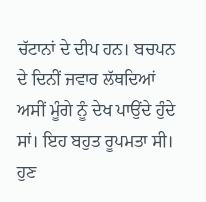ਚੱਟਾਨਾਂ ਦੇ ਦੀਪ ਹਨ। ਬਚਪਨ ਦੇ ਦਿਨੀਂ ਜਵਾਰ ਲੱਥਦਿਆਂ ਅਸੀਂ ਮੂੰਗੇ ਨੂੰ ਦੇਖ ਪਾਉਂਦੇ ਹੁੰਦੇ ਸਾਂ। ਇਹ ਬਹੁਤ ਰੂਪਮਤਾ ਸੀ। ਹੁਣ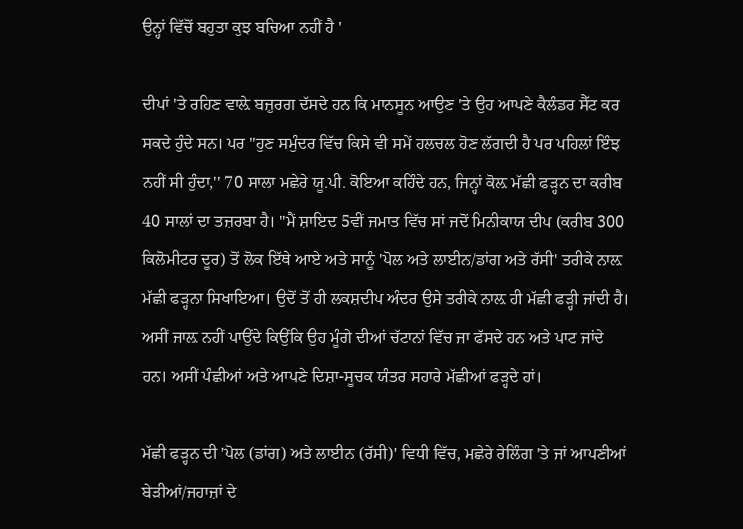ਉਨ੍ਹਾਂ ਵਿੱਚੋਂ ਬਹੁਤਾ ਕੁਝ ਬਚਿਆ ਨਹੀਂ ਹੈ '

ਦੀਪਾਂ 'ਤੇ ਰਹਿਣ ਵਾਲ਼ੇ ਬਜ਼ੁਰਗ ਦੱਸਦੇ ਹਨ ਕਿ ਮਾਨਸੂਨ ਆਉਣ 'ਤੇ ਉਹ ਆਪਣੇ ਕੈਲੰਡਰ ਸੈੱਟ ਕਰ ਸਕਦੇ ਹੁੰਦੇ ਸਨ। ਪਰ ''ਹੁਣ ਸਮੁੰਦਰ ਵਿੱਚ ਕਿਸੇ ਵੀ ਸਮੇਂ ਹਲਚਲ ਹੋਣ ਲੱਗਦੀ ਹੈ ਪਰ ਪਹਿਲਾਂ ਇੰਝ ਨਹੀਂ ਸੀ ਹੁੰਦਾ,'' 70 ਸਾਲਾ ਮਛੇਰੇ ਯੂ.ਪੀ. ਕੋਇਆ ਕਹਿੰਦੇ ਹਨ, ਜਿਨ੍ਹਾਂ ਕੋਲ਼ ਮੱਛੀ ਫੜ੍ਹਨ ਦਾ ਕਰੀਬ 40 ਸਾਲਾਂ ਦਾ ਤਜ਼ਰਬਾ ਹੈ। ''ਮੈਂ ਸ਼ਾਇਦ 5ਵੀਂ ਜਮਾਤ ਵਿੱਚ ਸਾਂ ਜਦੋਂ ਮਿਨੀਕਾਯ ਦੀਪ (ਕਰੀਬ 300 ਕਿਲੋਮੀਟਰ ਦੂਰ) ਤੋਂ ਲੋਕ ਇੱਥੇ ਆਏ ਅਤੇ ਸਾਨੂੰ 'ਪੋਲ ਅਤੇ ਲਾਈਨ/ਡਾਂਗ ਅਤੇ ਰੱਸੀ' ਤਰੀਕੇ ਨਾਲ਼ ਮੱਛੀ ਫੜ੍ਹਨਾ ਸਿਖਾਇਆ। ਉਦੋਂ ਤੋਂ ਹੀ ਲਕਸ਼ਦੀਪ ਅੰਦਰ ਉਸੇ ਤਰੀਕੇ ਨਾਲ਼ ਹੀ ਮੱਛੀ ਫੜ੍ਹੀ ਜਾਂਦੀ ਹੈ। ਅਸੀਂ ਜਾਲ਼ ਨਹੀਂ ਪਾਉਂਦੇ ਕਿਉਂਕਿ ਉਹ ਮੂੰਗੇ ਦੀਆਂ ਚੱਟਾਨਾਂ ਵਿੱਚ ਜਾ ਫੱਸਦੇ ਹਨ ਅਤੇ ਪਾਟ ਜਾਂਦੇ ਹਨ। ਅਸੀਂ ਪੰਛੀਆਂ ਅਤੇ ਆਪਣੇ ਦਿਸ਼ਾ-ਸੂਚਕ ਯੰਤਰ ਸਹਾਰੇ ਮੱਛੀਆਂ ਫੜ੍ਹਦੇ ਹਾਂ।

ਮੱਛੀ ਫੜ੍ਹਨ ਦੀ 'ਪੋਲ (ਡਾਂਗ) ਅਤੇ ਲਾਈਨ (ਰੱਸੀ)' ਵਿਧੀ ਵਿੱਚ, ਮਛੇਰੇ ਰੇਲਿੰਗ 'ਤੇ ਜਾਂ ਆਪਣੀਆਂ ਬੇੜੀਆਂ/ਜਹਾਜ਼ਾਂ ਦੇ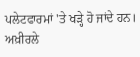ਪਲੇਟਫਾਰਮਾਂ 'ਤੇ ਖੜ੍ਹੇ ਹੋ ਜਾਂਦੇ ਹਨ। ਅਖ਼ੀਰਲੇ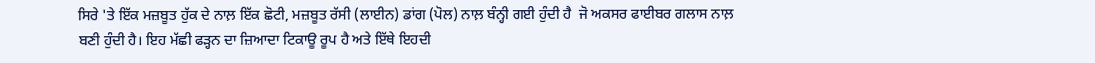ਸਿਰੇ 'ਤੇ ਇੱਕ ਮਜ਼ਬੂਤ ਹੁੱਕ ਦੇ ਨਾਲ਼ ਇੱਕ ਛੋਟੀ, ਮਜ਼ਬੂਤ ਰੱਸੀ (ਲਾਈਨ) ਡਾਂਗ (ਪੋਲ) ਨਾਲ਼ ਬੰਨ੍ਹੀ ਗਈ ਹੁੰਦੀ ਹੈ  ਜੋ ਅਕਸਰ ਫਾਈਬਰ ਗਲਾਸ ਨਾਲ਼ ਬਣੀ ਹੁੰਦੀ ਹੈ। ਇਹ ਮੱਛੀ ਫੜ੍ਹਨ ਦਾ ਜ਼ਿਆਦਾ ਟਿਕਾਊ ਰੂਪ ਹੈ ਅਤੇ ਇੱਥੇ ਇਹਦੀ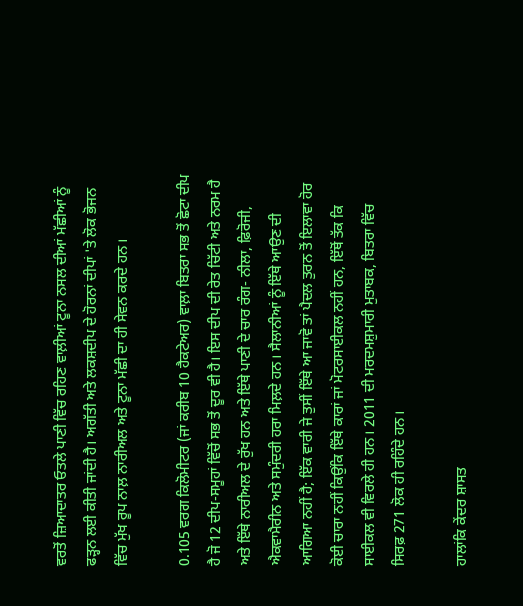ਵਰਤੋਂ ਜ਼ਿਆਦਾਤਰ ਓਤਲੇ ਪਾਣੀ ਵਿੱਚ ਰਹਿਣ ਵਾਲ਼ੀਆਂ ਟੂਨਾ ਨਸਲ ਦੀਆਂ ਮੱਛੀਆਂ ਨੂੰ ਫੜ੍ਹਨ ਲਈ ਕੀਤੀ ਜਾਂਦੀ ਹੈ। ਅਗੱਤੀ ਅਤੇ ਲਕਸ਼ਦੀਪ ਦੇ ਹੋਰਨਾਂ ਦੀਪਾਂ 'ਤੇ ਲੋਕ ਭੋਜਨ ਵਿੱਚ ਮੁੱਖ ਰੂਪ ਨਾਲ਼ ਨਾਰੀਅਲ ਅਤੇ ਟੂਨਾ ਮੱਛੀ ਦਾ ਹੀ ਸੇਵਨ ਕਰਦੇ ਹਨ।

0.105 ਵਰਗ ਕਿਲੋਮੀਟਰ (ਜਾਂ ਕਰੀਬ 10 ਹੈਕਟੇਅਰ) ਵਾਲ਼ਾ ਬਿਤਰਾ ਸਭ ਤੋਂ ਛੋਟਾ ਦੀਪ ਹੈ ਜੋ 12 ਦੀਪ-ਸਮੂਹਾਂ ਵਿੱਚੋਂ ਸਭ ਤੋਂ ਦੂਰ ਵੀ ਹੈ। ਇਸ ਦੀਪ ਦੀ ਰੇਤ ਚਿੱਟੀ ਅਤੇ ਨਰਮ ਹੈ ਅਤੇ ਇੱਥੇ ਨਾਰੀਅਲ ਦੇ ਰੁੱਖ ਹਨ ਅਤੇ ਇੱਥੇ ਪਾਣੀ ਦੇ ਚਾਰ ਰੰਗ- ਨੀਲਾ, ਫ਼ਿਰੋਜੀ, ਐਕਵਾਮੈਰੀਨ ਅਤੇ ਸਮੁੰਦਰੀ ਹਰਾ ਮਿਲ਼ਦੇ ਹਨ। ਸੈਲਾਨੀਆਂ ਨੂੰ ਇੱਥੇ ਆਉਣ ਦੀ ਆਗਿਆ ਨਹੀਂ ਹੈ; ਇੱਕ ਵਾਰੀ ਜੇ ਤੁਸੀਂ ਇੱਥੇ ਆ ਜਾਵੋ ਤਾਂ ਪੈਦਲ ਤੁਰਨ ਤੋਂ ਇਲਾਵਾ ਹੋਰ ਕੋਈ ਚਾਰਾ ਨਹੀਂ ਕਿਉਂਕਿ ਇੱਥੇ ਕਾਰਾਂ ਜਾਂ ਮੋਟਰਸਾਈਕਲ ਨਹੀਂ ਹਨ, ਇੱਥੋਂ ਤੱਕ ਕਿ ਸਾਈਕਲ ਵੀ ਵਿਰਲੇ ਹੀ ਹਨ। 2011 ਦੀ ਮਰਦਮਸ਼ੁਮਾਰੀ ਮੁਤਾਬਕ, ਬਿਤਰਾ ਵਿੱਚ ਸਿਰਫ਼ 271 ਲੋਕ ਹੀ ਰਹਿੰਦੇ ਹਨ।

ਹਾਲਾਂਕਿ ਕੇਂਦਰ ਸ਼ਾਸਤ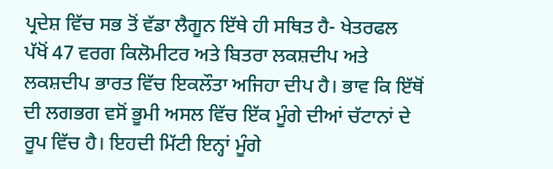ਪ੍ਰਦੇਸ਼ ਵਿੱਚ ਸਭ ਤੋਂ ਵੱਡਾ ਲੈਗੂਨ ਇੱਥੇ ਹੀ ਸਥਿਤ ਹੈ- ਖੇਤਰਫਲ ਪੱਖੋਂ 47 ਵਰਗ ਕਿਲੋਮੀਟਰ ਅਤੇ ਬਿਤਰਾ ਲਕਸ਼ਦੀਪ ਅਤੇ ਲਕਸ਼ਦੀਪ ਭਾਰਤ ਵਿੱਚ ਇਕਲੌਤਾ ਅਜਿਹਾ ਦੀਪ ਹੈ। ਭਾਵ ਕਿ ਇੱਥੋਂ ਦੀ ਲਗਭਗ ਵਸੋਂ ਭੂਮੀ ਅਸਲ ਵਿੱਚ ਇੱਕ ਮੂੰਗੇ ਦੀਆਂ ਚੱਟਾਨਾਂ ਦੇ ਰੂਪ ਵਿੱਚ ਹੈ। ਇਹਦੀ ਮਿੱਟੀ ਇਨ੍ਹਾਂ ਮੂੰਗੇ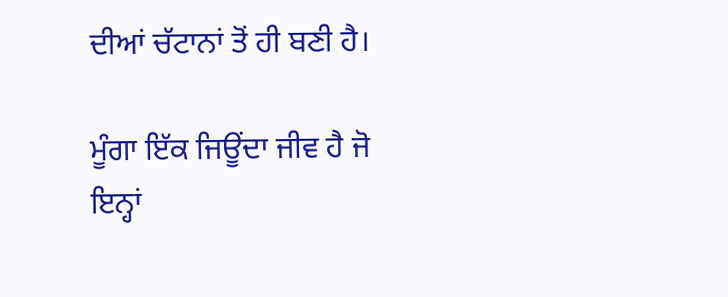ਦੀਆਂ ਚੱਟਾਨਾਂ ਤੋਂ ਹੀ ਬਣੀ ਹੈ।

ਮੂੰਗਾ ਇੱਕ ਜਿਊਂਦਾ ਜੀਵ ਹੈ ਜੋ ਇਨ੍ਹਾਂ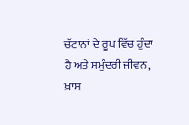ਚੱਟਾਨਾਂ ਦੇ ਰੂਪ ਵਿੱਚ ਹੁੰਦਾ ਹੈ ਅਤੇ ਸਮੁੰਦਰੀ ਜੀਵਨ, ਖ਼ਾਸ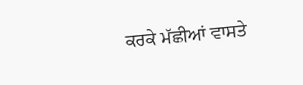ਕਰਕੇ ਮੱਛੀਆਂ ਵਾਸਤੇ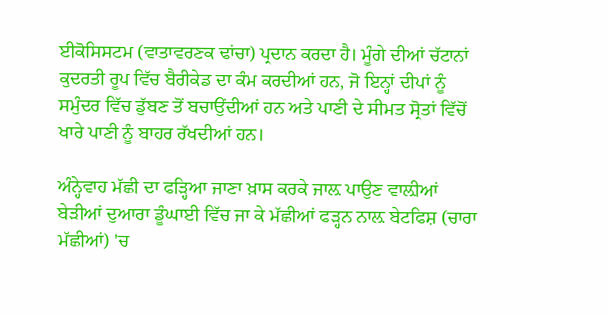ਈਕੋਸਿਸਟਮ (ਵਾਤਾਵਰਣਕ ਢਾਂਚਾ) ਪ੍ਰਦਾਨ ਕਰਦਾ ਹੈ। ਮੂੰਗੇ ਦੀਆਂ ਚੱਟਾਨਾਂ ਕੁਦਰਤੀ ਰੂਪ ਵਿੱਚ ਬੈਰੀਕੇਡ ਦਾ ਕੰਮ ਕਰਦੀਆਂ ਹਨ, ਜੋ ਇਨ੍ਹਾਂ ਦੀਪਾਂ ਨੂੰ ਸਮੁੰਦਰ ਵਿੱਚ ਡੁੱਬਣ ਤੋਂ ਬਚਾਉਂਦੀਆਂ ਹਨ ਅਤੇ ਪਾਣੀ ਦੇ ਸੀਮਤ ਸ੍ਰੋਤਾਂ ਵਿੱਚੋਂ ਖਾਰੇ ਪਾਣੀ ਨੂੰ ਬਾਹਰ ਰੱਖਦੀਆਂ ਹਨ।

ਅੰਨ੍ਹੇਵਾਹ ਮੱਛੀ ਦਾ ਫੜ੍ਹਿਆ ਜਾਣਾ ਖ਼ਾਸ ਕਰਕੇ ਜਾਲ਼ ਪਾਉਣ ਵਾਲ਼ੀਆਂ ਬੇੜੀਆਂ ਦੁਆਰਾ ਡੂੰਘਾਈ ਵਿੱਚ ਜਾ ਕੇ ਮੱਛੀਆਂ ਫੜ੍ਹਨ ਨਾਲ਼ ਬੇਟਫਿਸ਼ (ਚਾਰਾ ਮੱਛੀਆਂ) 'ਚ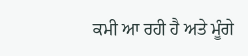ਕਮੀ ਆ ਰਹੀ ਹੈ ਅਤੇ ਮੂੰਗੇ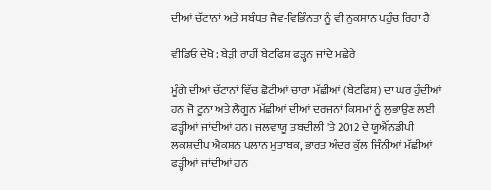ਦੀਆਂ ਚੱਟਾਨਾਂ ਅਤੇ ਸਬੰਧਤ ਜੈਵ-ਵਿਭਿੰਨਤਾ ਨੂੰ ਵੀ ਨੁਕਸਾਨ ਪਹੁੰਚ ਰਿਹਾ ਹੈ

ਵੀਡਿਓ ਦੇਖੋ : ਬੇੜੀ ਰਾਹੀਂ ਬੇਟਫਿਸ਼ ਫੜ੍ਹਨ ਜਾਂਦੇ ਮਛੇਰੇ

ਮੂੰਗੇ ਦੀਆਂ ਚੱਟਾਨਾਂ ਵਿੱਚ ਛੋਟੀਆਂ ਚਾਰਾ ਮੱਛੀਆਂ (ਬੇਟਫਿਸ਼) ਦਾ ਘਰ ਹੁੰਦੀਆਂ ਹਨ ਜੋ ਟੂਨਾ ਅਤੇ ਲੈਗੂਨ ਮੱਛੀਆਂ ਦੀਆਂ ਦਰਜਨਾਂ ਕਿਸਮਾਂ ਨੂੰ ਲੁਭਾਉਣ ਲਈ ਫੜ੍ਹੀਆਂ ਜਾਂਦੀਆਂ ਹਨ। ਜਲਵਾਯੂ ਤਬਦੀਲੀ 'ਤੇ 2012 ਦੇ ਯੂਐੱਨਡੀਪੀ ਲਕਸ਼ਦੀਪ ਐਕਸ਼ਨ ਪਲਾਨ ਮੁਤਾਬਕ, ਭਾਰਤ ਅੰਦਰ ਕੁੱਲ ਜਿੰਨੀਆਂ ਮੱਛੀਆਂ ਫੜ੍ਹੀਆਂ ਜਾਂਦੀਆਂ ਹਨ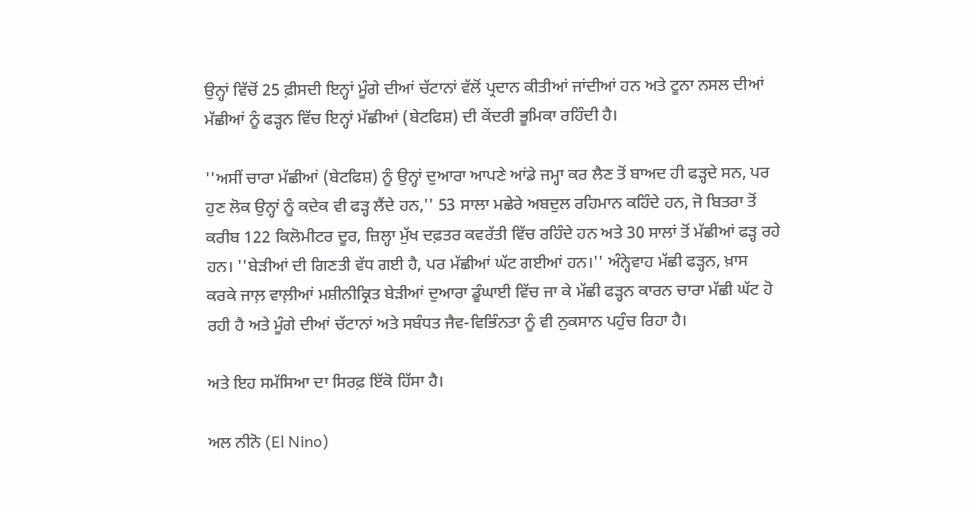ਉਨ੍ਹਾਂ ਵਿੱਚੋਂ 25 ਫ਼ੀਸਦੀ ਇਨ੍ਹਾਂ ਮੂੰਗੇ ਦੀਆਂ ਚੱਟਾਨਾਂ ਵੱਲੋਂ ਪ੍ਰਦਾਨ ਕੀਤੀਆਂ ਜਾਂਦੀਆਂ ਹਨ ਅਤੇ ਟੂਨਾ ਨਸਲ ਦੀਆਂ ਮੱਛੀਆਂ ਨੂੰ ਫੜ੍ਹਨ ਵਿੱਚ ਇਨ੍ਹਾਂ ਮੱਛੀਆਂ (ਬੇਟਫਿਸ਼) ਦੀ ਕੇਂਦਰੀ ਭੂਮਿਕਾ ਰਹਿੰਦੀ ਹੈ।

''ਅਸੀਂ ਚਾਰਾ ਮੱਛੀਆਂ (ਬੇਟਫਿਸ਼) ਨੂੰ ਉਨ੍ਹਾਂ ਦੁਆਰਾ ਆਪਣੇ ਆਂਡੇ ਜਮ੍ਹਾ ਕਰ ਲੈਣ ਤੋਂ ਬਾਅਦ ਹੀ ਫੜ੍ਹਦੇ ਸਨ, ਪਰ ਹੁਣ ਲੋਕ ਉਨ੍ਹਾਂ ਨੂੰ ਕਦੇਕ ਵੀ ਫੜ੍ਹ ਲੈਂਦੇ ਹਨ,'' 53 ਸਾਲਾ ਮਛੇਰੇ ਅਬਦੁਲ ਰਹਿਮਾਨ ਕਹਿੰਦੇ ਹਨ, ਜੋ ਬਿਤਰਾ ਤੋਂ ਕਰੀਬ 122 ਕਿਲੋਮੀਟਰ ਦੂਰ, ਜ਼ਿਲ੍ਹਾ ਮੁੱਖ ਦਫ਼ਤਰ ਕਵਰੱਤੀ ਵਿੱਚ ਰਹਿੰਦੇ ਹਨ ਅਤੇ 30 ਸਾਲਾਂ ਤੋਂ ਮੱਛੀਆਂ ਫੜ੍ਹ ਰਹੇ ਹਨ। ''ਬੇੜੀਆਂ ਦੀ ਗਿਣਤੀ ਵੱਧ ਗਈ ਹੈ, ਪਰ ਮੱਛੀਆਂ ਘੱਟ ਗਈਆਂ ਹਨ।'' ਅੰਨ੍ਹੇਵਾਹ ਮੱਛੀ ਫੜ੍ਹਨ, ਖ਼ਾਸ ਕਰਕੇ ਜਾਲ਼ ਵਾਲ਼ੀਆਂ ਮਸ਼ੀਨੀਕ੍ਰਿਤ ਬੇੜੀਆਂ ਦੁਆਰਾ ਡੂੰਘਾਈ ਵਿੱਚ ਜਾ ਕੇ ਮੱਛੀ ਫੜ੍ਹਨ ਕਾਰਨ ਚਾਰਾ ਮੱਛੀ ਘੱਟ ਹੋ ਰਹੀ ਹੈ ਅਤੇ ਮੂੰਗੇ ਦੀਆਂ ਚੱਟਾਨਾਂ ਅਤੇ ਸਬੰਧਤ ਜੈਵ-ਵਿਭਿੰਨਤਾ ਨੂੰ ਵੀ ਨੁਕਸਾਨ ਪਹੁੰਚ ਰਿਹਾ ਹੈ।

ਅਤੇ ਇਹ ਸਮੱਸਿਆ ਦਾ ਸਿਰਫ਼ ਇੱਕੋ ਹਿੱਸਾ ਹੈ।

ਅਲ ਨੀਨੋ (El Nino)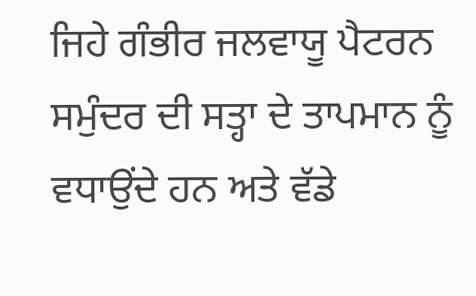ਜਿਹੇ ਗੰਭੀਰ ਜਲਵਾਯੂ ਪੈਟਰਨ ਸਮੁੰਦਰ ਦੀ ਸਤ੍ਹਾ ਦੇ ਤਾਪਮਾਨ ਨੂੰ ਵਧਾਉਂਦੇ ਹਨ ਅਤੇ ਵੱਡੇ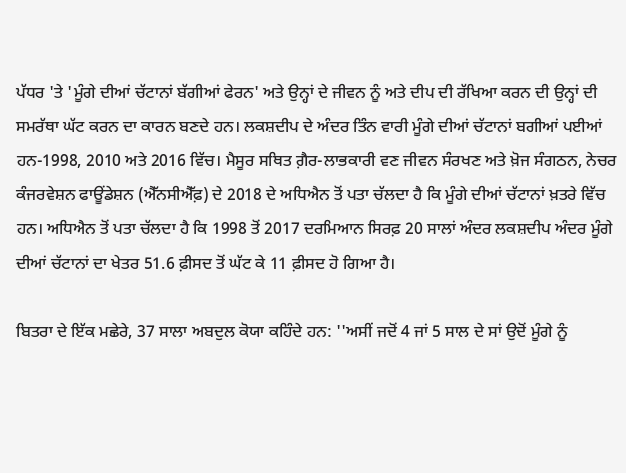ਪੱਧਰ 'ਤੇ 'ਮੂੰਗੇ ਦੀਆਂ ਚੱਟਾਨਾਂ ਬੱਗੀਆਂ ਫੇਰਨ' ਅਤੇ ਉਨ੍ਹਾਂ ਦੇ ਜੀਵਨ ਨੂੰ ਅਤੇ ਦੀਪ ਦੀ ਰੱਖਿਆ ਕਰਨ ਦੀ ਉਨ੍ਹਾਂ ਦੀ ਸਮਰੱਥਾ ਘੱਟ ਕਰਨ ਦਾ ਕਾਰਨ ਬਣਦੇ ਹਨ। ਲਕਸ਼ਦੀਪ ਦੇ ਅੰਦਰ ਤਿੰਨ ਵਾਰੀ ਮੂੰਗੇ ਦੀਆਂ ਚੱਟਾਨਾਂ ਬਗੀਆਂ ਪਈਆਂ ਹਨ-1998, 2010 ਅਤੇ 2016 ਵਿੱਚ। ਮੈਸੂਰ ਸਥਿਤ ਗ਼ੈਰ-ਲਾਭਕਾਰੀ ਵਣ ਜੀਵਨ ਸੰਰਖਣ ਅਤੇ ਖ਼ੋਜ ਸੰਗਠਨ, ਨੇਚਰ ਕੰਜਰਵੇਸ਼ਨ ਫਾਊਂਡੇਸ਼ਨ (ਐੱਨਸੀਐੱਫ਼) ਦੇ 2018 ਦੇ ਅਧਿਐਨ ਤੋਂ ਪਤਾ ਚੱਲਦਾ ਹੈ ਕਿ ਮੂੰਗੇ ਦੀਆਂ ਚੱਟਾਨਾਂ ਖ਼ਤਰੇ ਵਿੱਚ ਹਨ। ਅਧਿਐਨ ਤੋਂ ਪਤਾ ਚੱਲਦਾ ਹੈ ਕਿ 1998 ਤੋਂ 2017 ਦਰਮਿਆਨ ਸਿਰਫ਼ 20 ਸਾਲਾਂ ਅੰਦਰ ਲਕਸ਼ਦੀਪ ਅੰਦਰ ਮੂੰਗੇ ਦੀਆਂ ਚੱਟਾਨਾਂ ਦਾ ਖੇਤਰ 51.6 ਫ਼ੀਸਦ ਤੋਂ ਘੱਟ ਕੇ 11 ਫ਼ੀਸਦ ਹੋ ਗਿਆ ਹੈ।

ਬਿਤਰਾ ਦੇ ਇੱਕ ਮਛੇਰੇ, 37 ਸਾਲਾ ਅਬਦੁਲ ਕੋਯਾ ਕਹਿੰਦੇ ਹਨ: ''ਅਸੀਂ ਜਦੋਂ 4 ਜਾਂ 5 ਸਾਲ ਦੇ ਸਾਂ ਉਦੋਂ ਮੂੰਗੇ ਨੂੰ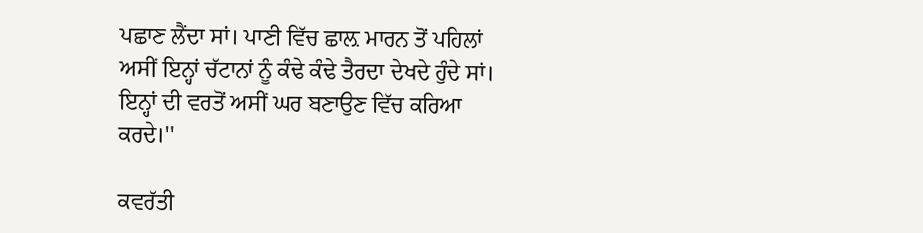ਪਛਾਣ ਲੈਂਦਾ ਸਾਂ। ਪਾਣੀ ਵਿੱਚ ਛਾਲ਼ ਮਾਰਨ ਤੋਂ ਪਹਿਲਾਂ ਅਸੀਂ ਇਨ੍ਹਾਂ ਚੱਟਾਨਾਂ ਨੂੰ ਕੰਢੇ ਕੰਢੇ ਤੈਰਦਾ ਦੇਖਦੇ ਹੁੰਦੇ ਸਾਂ। ਇਨ੍ਹਾਂ ਦੀ ਵਰਤੋਂ ਅਸੀਂ ਘਰ ਬਣਾਉਣ ਵਿੱਚ ਕਰਿਆ ਕਰਦੇ।''

ਕਵਰੱਤੀ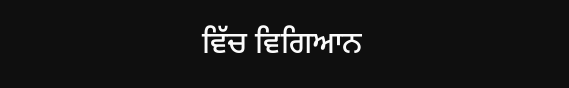ਵਿੱਚ ਵਿਗਿਆਨ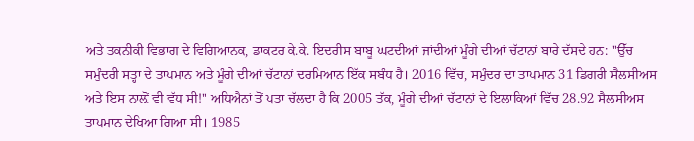ਅਤੇ ਤਕਨੀਕੀ ਵਿਭਾਗ ਦੇ ਵਿਗਿਆਨਕ, ਡਾਕਟਰ ਕੇ.ਕੇ. ਇਦਰੀਸ ਬਾਬੂ ਘਟਦੀਆਂ ਜਾਂਦੀਆਂ ਮੂੰਗੇ ਦੀਆਂ ਚੱਟਾਨਾਂ ਬਾਰੇ ਦੱਸਦੇ ਹਨ: ''ਉੱਚ ਸਮੁੰਦਰੀ ਸਤ੍ਹਾ ਦੇ ਤਾਪਮਾਨ ਅਤੇ ਮੂੰਗੇ ਦੀਆਂ ਚੱਟਾਨਾਂ ਦਰਮਿਆਨ ਇੱਕ ਸਬੰਧ ਹੈ। 2016 ਵਿੱਚ, ਸਮੁੰਦਰ ਦਾ ਤਾਪਮਾਨ 31 ਡਿਗਰੀ ਸੈਲਸੀਅਸ ਅਤੇ ਇਸ ਨਾਲ਼ੋਂ ਵੀ ਵੱਧ ਸੀ!'' ਅਧਿਐਨਾਂ ਤੋਂ ਪਤਾ ਚੱਲਦਾ ਹੈ ਕਿ 2005 ਤੱਕ, ਮੂੰਗੇ ਦੀਆਂ ਚੱਟਾਨਾਂ ਦੇ ਇਲਾਕਿਆਂ ਵਿੱਚ 28.92 ਸੈਲਸੀਅਸ ਤਾਪਮਾਨ ਦੇਖਿਆ ਗਿਆ ਸੀ। 1985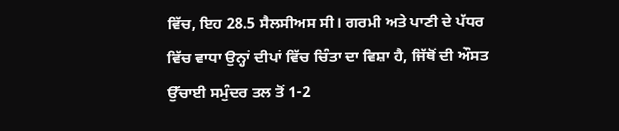ਵਿੱਚ, ਇਹ 28.5 ਸੈਲਸੀਅਸ ਸੀ। ਗਰਮੀ ਅਤੇ ਪਾਣੀ ਦੇ ਪੱਧਰ ਵਿੱਚ ਵਾਧਾ ਉਨ੍ਹਾਂ ਦੀਪਾਂ ਵਿੱਚ ਚਿੰਤਾ ਦਾ ਵਿਸ਼ਾ ਹੈ, ਜਿੱਥੋਂ ਦੀ ਔਸਤ ਉੱਚਾਈ ਸਮੁੰਦਰ ਤਲ ਤੋਂ 1-2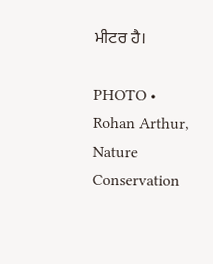ਮੀਟਰ ਹੈ।

PHOTO • Rohan Arthur, Nature Conservation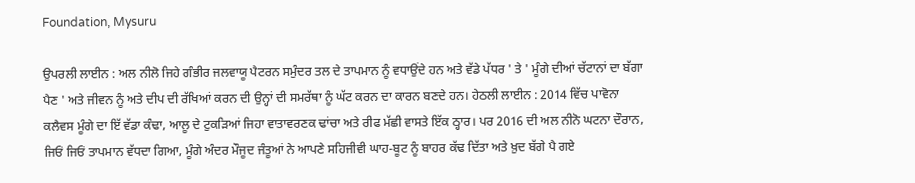Foundation, Mysuru

ਉਪਰਲੀ ਲਾਈਨ : ਅਲ ਨੀਲੋ ਜਿਹੇ ਗੰਭੀਰ ਜਲਵਾਯੂ ਪੈਟਰਨ ਸਮੁੰਦਰ ਤਲ ਦੇ ਤਾਪਮਾਨ ਨੂੰ ਵਧਾਉਂਦੇ ਹਨ ਅਤੇ ਵੱਡੇ ਪੱਧਰ ' ਤੇ ' ਮੂੰਗੇ ਦੀਆਂ ਚੱਟਾਨਾਂ ਦਾ ਬੱਗਾ ਪੈਣ ' ਅਤੇ ਜੀਵਨ ਨੂੰ ਅਤੇ ਦੀਪ ਦੀ ਰੱਖਿਆਂ ਕਰਨ ਦੀ ਉਨ੍ਹਾਂ ਦੀ ਸਮਰੱਥਾ ਨੂੰ ਘੱਟ ਕਰਨ ਦਾ ਕਾਰਨ ਬਣਦੇ ਹਨ। ਹੇਠਲੀ ਲਾਈਨ : 2014 ਵਿੱਚ ਪਾਵੋਨਾ ਕਲੈਵਸ ਮੂੰਗੇ ਦਾ ਇੱ ਵੱਡਾ ਕੰਢਾ, ਆਲੂ ਦੇ ਟੁਕੜਿਆਂ ਜਿਹਾ ਵਾਤਾਵਰਣਕ ਢਾਂਚਾ ਅਤੇ ਰੀਫ ਮੱਛੀ ਵਾਸਤੇ ਇੱਕ ਠ੍ਹਾਰ। ਪਰ 2016 ਦੀ ਅਲ ਨੀਨੋ ਘਟਨਾ ਦੌਰਾਨ, ਜਿਓਂ ਜਿਓਂ ਤਾਪਮਾਨ ਵੱਧਦਾ ਗਿਆ, ਮੂੰਗੇ ਅੰਦਰ ਮੌਜੂਦ ਜੰਤੂਆਂ ਨੇ ਆਪਣੇ ਸਹਿਜੀਵੀ ਘਾਹ-ਬੂਟ ਨੂੰ ਬਾਹਰ ਕੱਢ ਦਿੱਤਾ ਅਤੇ ਖ਼ੁਦ ਬੱਗੇ ਪੈ ਗਏ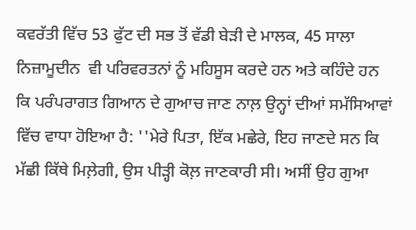ਕਵਰੱਤੀ ਵਿੱਚ 53 ਫੁੱਟ ਦੀ ਸਭ ਤੋਂ ਵੱਡੀ ਬੇੜੀ ਦੇ ਮਾਲਕ, 45 ਸਾਲਾ ਨਿਜ਼ਾਮੂਦੀਨ  ਵੀ ਪਰਿਵਰਤਨਾਂ ਨੂੰ ਮਹਿਸੂਸ ਕਰਦੇ ਹਨ ਅਤੇ ਕਹਿੰਦੇ ਹਨ ਕਿ ਪਰੰਪਰਾਗਤ ਗਿਆਨ ਦੇ ਗੁਆਚ ਜਾਣ ਨਾਲ਼ ਉਨ੍ਹਾਂ ਦੀਆਂ ਸਮੱਸਿਆਵਾਂ ਵਿੱਚ ਵਾਧਾ ਹੋਇਆ ਹੈ: ''ਮੇਰੇ ਪਿਤਾ, ਇੱਕ ਮਛੇਰੇ, ਇਹ ਜਾਣਦੇ ਸਨ ਕਿ ਮੱਛੀ ਕਿੱਥੇ ਮਿਲ਼ੇਗੀ, ਉਸ ਪੀੜ੍ਹੀ ਕੋਲ਼ ਜਾਣਕਾਰੀ ਸੀ। ਅਸੀਂ ਉਹ ਗੁਆ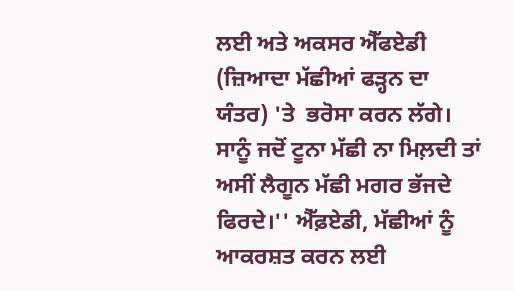ਲਈ ਅਤੇ ਅਕਸਰ ਐੱਫਏਡੀ (ਜ਼ਿਆਦਾ ਮੱਛੀਆਂ ਫੜ੍ਹਨ ਦਾ ਯੰਤਰ) 'ਤੇ  ਭਰੋਸਾ ਕਰਨ ਲੱਗੇ। ਸਾਨੂੰ ਜਦੋਂ ਟੂਨਾ ਮੱਛੀ ਨਾ ਮਿਲ਼ਦੀ ਤਾਂ ਅਸੀਂ ਲੈਗੂਨ ਮੱਛੀ ਮਗਰ ਭੱਜਦੇ ਫਿਰਦੇ।'' ਐੱਫ਼ਏਡੀ, ਮੱਛੀਆਂ ਨੂੰ ਆਕਰਸ਼ਤ ਕਰਨ ਲਈ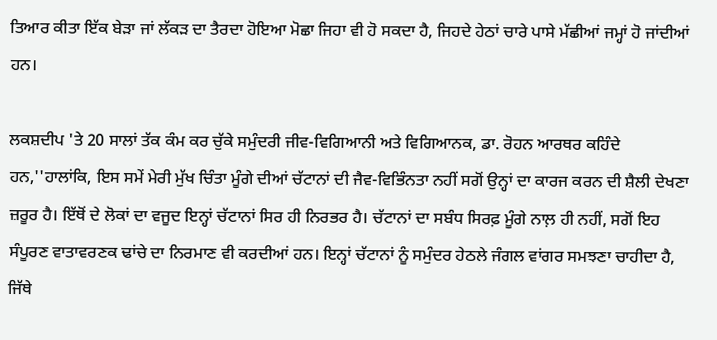ਤਿਆਰ ਕੀਤਾ ਇੱਕ ਬੇੜਾ ਜਾਂ ਲੱਕੜ ਦਾ ਤੈਰਦਾ ਹੋਇਆ ਮੋਛਾ ਜਿਹਾ ਵੀ ਹੋ ਸਕਦਾ ਹੈ, ਜਿਹਦੇ ਹੇਠਾਂ ਚਾਰੇ ਪਾਸੇ ਮੱਛੀਆਂ ਜਮ੍ਹਾਂ ਹੋ ਜਾਂਦੀਆਂ ਹਨ।

ਲਕਸ਼ਦੀਪ 'ਤੇ 20 ਸਾਲਾਂ ਤੱਕ ਕੰਮ ਕਰ ਚੁੱਕੇ ਸਮੁੰਦਰੀ ਜੀਵ-ਵਿਗਿਆਨੀ ਅਤੇ ਵਿਗਿਆਨਕ, ਡਾ. ਰੋਹਨ ਆਰਥਰ ਕਹਿੰਦੇ ਹਨ,''ਹਾਲਾਂਕਿ, ਇਸ ਸਮੇਂ ਮੇਰੀ ਮੁੱਖ ਚਿੰਤਾ ਮੂੰਗੇ ਦੀਆਂ ਚੱਟਾਨਾਂ ਦੀ ਜੈਵ-ਵਿਭਿੰਨਤਾ ਨਹੀਂ ਸਗੋਂ ਉਨ੍ਹਾਂ ਦਾ ਕਾਰਜ ਕਰਨ ਦੀ ਸ਼ੈਲੀ ਦੇਖਣਾ ਜ਼ਰੂਰ ਹੈ। ਇੱਥੋਂ ਦੇ ਲੋਕਾਂ ਦਾ ਵਜੂਦ ਇਨ੍ਹਾਂ ਚੱਟਾਨਾਂ ਸਿਰ ਹੀ ਨਿਰਭਰ ਹੈ। ਚੱਟਾਨਾਂ ਦਾ ਸਬੰਧ ਸਿਰਫ਼ ਮੂੰਗੇ ਨਾਲ਼ ਹੀ ਨਹੀਂ, ਸਗੋਂ ਇਹ ਸੰਪੂਰਣ ਵਾਤਾਵਰਣਕ ਢਾਂਚੇ ਦਾ ਨਿਰਮਾਣ ਵੀ ਕਰਦੀਆਂ ਹਨ। ਇਨ੍ਹਾਂ ਚੱਟਾਨਾਂ ਨੂੰ ਸਮੁੰਦਰ ਹੇਠਲੇ ਜੰਗਲ ਵਾਂਗਰ ਸਮਝਣਾ ਚਾਹੀਦਾ ਹੈ, ਜਿੱਥੇ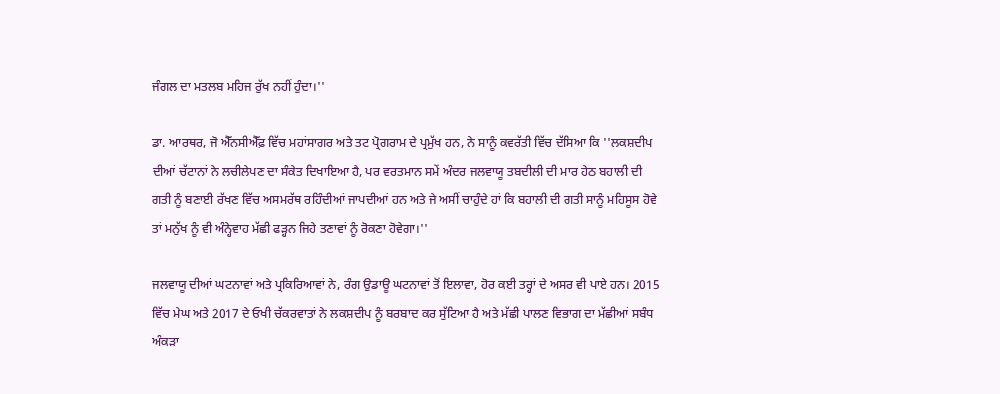ਜੰਗਲ ਦਾ ਮਤਲਬ ਮਹਿਜ ਰੁੱਖ ਨਹੀਂ ਹੁੰਦਾ।''

ਡਾ. ਆਰਥਰ, ਜੋ ਐੱਨਸੀਐੱਫ਼ ਵਿੱਚ ਮਹਾਂਸਾਗਰ ਅਤੇ ਤਟ ਪ੍ਰੋਗਰਾਮ ਦੇ ਪ੍ਰਮੁੱਖ ਹਨ, ਨੇ ਸਾਨੂੰ ਕਵਰੱਤੀ ਵਿੱਚ ਦੱਸਿਆ ਕਿ ''ਲਕਸ਼ਦੀਪ ਦੀਆਂ ਚੱਟਾਨਾਂ ਨੇ ਲਚੀਲੇਪਣ ਦਾ ਸੰਕੇਤ ਦਿਖਾਇਆ ਹੈ, ਪਰ ਵਰਤਮਾਨ ਸਮੇਂ ਅੰਦਰ ਜਲਵਾਯੂ ਤਬਦੀਲੀ ਦੀ ਮਾਰ ਹੇਠ ਬਹਾਲੀ ਦੀ ਗਤੀ ਨੂੰ ਬਣਾਈ ਰੱਖਣ ਵਿੱਚ ਅਸਮਰੱਥ ਰਹਿੰਦੀਆਂ ਜਾਪਦੀਆਂ ਹਨ ਅਤੇ ਜੇ ਅਸੀਂ ਚਾਹੁੰਦੇ ਹਾਂ ਕਿ ਬਹਾਲੀ ਦੀ ਗਤੀ ਸਾਨੂੰ ਮਹਿਸੂਸ ਹੋਵੇ ਤਾਂ ਮਨੁੱਖ ਨੂੰ ਵੀ ਅੰਨ੍ਹੇਵਾਹ ਮੱਛੀ ਫੜ੍ਹਨ ਜਿਹੇ ਤਣਾਵਾਂ ਨੂੰ ਰੋਕਣਾ ਹੋਵੇਗਾ।''

ਜਲਵਾਯੂ ਦੀਆਂ ਘਟਨਾਵਾਂ ਅਤੇ ਪ੍ਰਕਿਰਿਆਵਾਂ ਨੇ, ਰੰਗ ਉਡਾਊ ਘਟਨਾਵਾਂ ਤੋਂ ਇਲਾਵਾ, ਹੋਰ ਕਈ ਤਰ੍ਹਾਂ ਦੇ ਅਸਰ ਵੀ ਪਾਏ ਹਨ। 2015 ਵਿੱਚ ਮੇਘ ਅਤੇ 2017 ਦੇ ਓਖੀ ਚੱਕਰਵਾਤਾਂ ਨੇ ਲਕਸ਼ਦੀਪ ਨੂੰ ਬਰਬਾਦ ਕਰ ਸੁੱਟਿਆ ਹੈ ਅਤੇ ਮੱਛੀ ਪਾਲਣ ਵਿਭਾਗ ਦਾ ਮੱਛੀਆਂ ਸਬੰਧ ਅੰਕੜਾ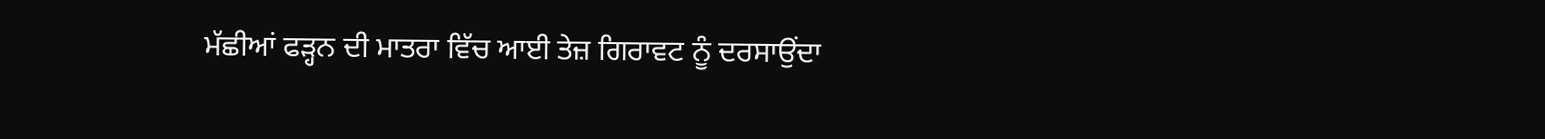ਮੱਛੀਆਂ ਫੜ੍ਹਨ ਦੀ ਮਾਤਰਾ ਵਿੱਚ ਆਈ ਤੇਜ਼ ਗਿਰਾਵਟ ਨੂੰ ਦਰਸਾਉਂਦਾ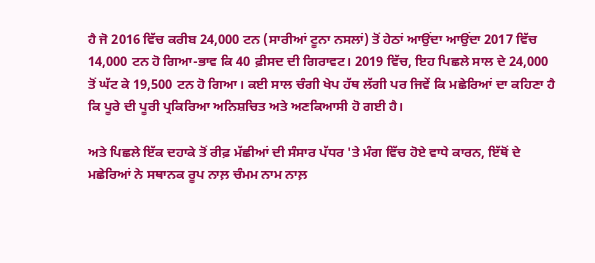ਹੈ ਜੋ 2016 ਵਿੱਚ ਕਰੀਬ 24,000 ਟਨ (ਸਾਰੀਆਂ ਟੂਨਾ ਨਸਲਾਂ) ਤੋਂ ਹੇਠਾਂ ਆਉਂਦਾ ਆਉਂਦਾ 2017 ਵਿੱਚ 14,000 ਟਨ ਹੋ ਗਿਆ-ਭਾਵ ਕਿ 40 ਫ਼ੀਸਦ ਦੀ ਗਿਰਾਵਟ। 2019 ਵਿੱਚ, ਇਹ ਪਿਛਲੇ ਸਾਲ ਦੇ 24,000 ਤੋਂ ਘੱਟ ਕੇ 19,500 ਟਨ ਹੋ ਗਿਆ। ਕਈ ਸਾਲ ਚੰਗੀ ਖੇਪ ਹੱਥ ਲੱਗੀ ਪਰ ਜਿਵੇਂ ਕਿ ਮਛੇਰਿਆਂ ਦਾ ਕਹਿਣਾ ਹੈ ਕਿ ਪੂਰੇ ਦੀ ਪੂਰੀ ਪ੍ਰਕਿਰਿਆ ਅਨਿਸ਼ਚਿਤ ਅਤੇ ਅਣਕਿਆਸੀ ਹੋ ਗਈ ਹੈ।

ਅਤੇ ਪਿਛਲੇ ਇੱਕ ਦਹਾਕੇ ਤੋਂ ਰੀਫ਼ ਮੱਛੀਆਂ ਦੀ ਸੰਸਾਰ ਪੱਧਰ 'ਤੇ ਮੰਗ ਵਿੱਚ ਹੋਏ ਵਾਧੇ ਕਾਰਨ, ਇੱਥੋਂ ਦੇ ਮਛੇਰਿਆਂ ਨੇ ਸਥਾਨਕ ਰੂਪ ਨਾਲ਼ ਚੰਮਮ ਨਾਮ ਨਾਲ਼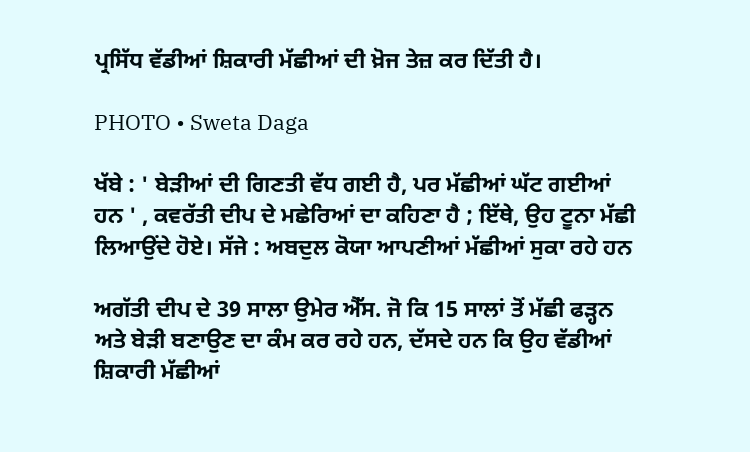ਪ੍ਰਸਿੱਧ ਵੱਡੀਆਂ ਸ਼ਿਕਾਰੀ ਮੱਛੀਆਂ ਦੀ ਖ਼ੋਜ ਤੇਜ਼ ਕਰ ਦਿੱਤੀ ਹੈ।

PHOTO • Sweta Daga

ਖੱਬੇ : ' ਬੇੜੀਆਂ ਦੀ ਗਿਣਤੀ ਵੱਧ ਗਈ ਹੈ, ਪਰ ਮੱਛੀਆਂ ਘੱਟ ਗਈਆਂ ਹਨ ' , ਕਵਰੱਤੀ ਦੀਪ ਦੇ ਮਛੇਰਿਆਂ ਦਾ ਕਹਿਣਾ ਹੈ ; ਇੱਥੇ, ਉਹ ਟੂਨਾ ਮੱਛੀ ਲਿਆਉਂਦੇ ਹੋਏ। ਸੱਜੇ : ਅਬਦੁਲ ਕੋਯਾ ਆਪਣੀਆਂ ਮੱਛੀਆਂ ਸੁਕਾ ਰਹੇ ਹਨ

ਅਗੱਤੀ ਦੀਪ ਦੇ 39 ਸਾਲਾ ਉਮੇਰ ਐੱਸ. ਜੋ ਕਿ 15 ਸਾਲਾਂ ਤੋਂ ਮੱਛੀ ਫੜ੍ਹਨ ਅਤੇ ਬੇੜੀ ਬਣਾਉਣ ਦਾ ਕੰਮ ਕਰ ਰਹੇ ਹਨ, ਦੱਸਦੇ ਹਨ ਕਿ ਉਹ ਵੱਡੀਆਂ ਸ਼ਿਕਾਰੀ ਮੱਛੀਆਂ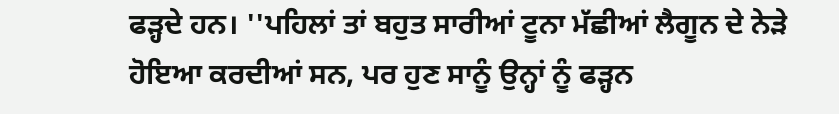ਫੜ੍ਹਦੇ ਹਨ। ''ਪਹਿਲਾਂ ਤਾਂ ਬਹੁਤ ਸਾਰੀਆਂ ਟੂਨਾ ਮੱਛੀਆਂ ਲੈਗੂਨ ਦੇ ਨੇੜੇ ਹੋਇਆ ਕਰਦੀਆਂ ਸਨ, ਪਰ ਹੁਣ ਸਾਨੂੰ ਉਨ੍ਹਾਂ ਨੂੰ ਫੜ੍ਹਨ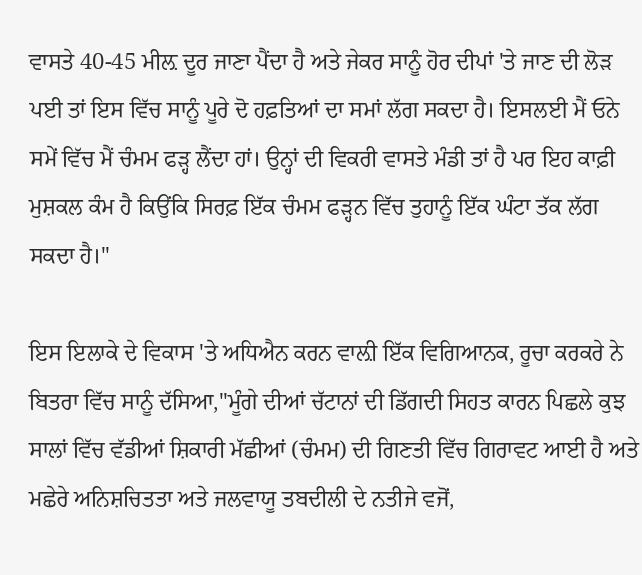ਵਾਸਤੇ 40-45 ਮੀਲ਼ ਦੂਰ ਜਾਣਾ ਪੈਂਦਾ ਹੈ ਅਤੇ ਜੇਕਰ ਸਾਨੂੰ ਹੋਰ ਦੀਪਾਂ 'ਤੇ ਜਾਣ ਦੀ ਲੋੜ ਪਈ ਤਾਂ ਇਸ ਵਿੱਚ ਸਾਨੂੰ ਪੂਰੇ ਦੋ ਹਫ਼ਤਿਆਂ ਦਾ ਸਮਾਂ ਲੱਗ ਸਕਦਾ ਹੈ। ਇਸਲਈ ਮੈਂ ਓਨੇ ਸਮੇਂ ਵਿੱਚ ਮੈਂ ਚੰਮਮ ਫੜ੍ਹ ਲੈਂਦਾ ਹਾਂ। ਉਨ੍ਹਾਂ ਦੀ ਵਿਕਰੀ ਵਾਸਤੇ ਮੰਡੀ ਤਾਂ ਹੈ ਪਰ ਇਹ ਕਾਫ਼ੀ ਮੁਸ਼ਕਲ ਕੰਮ ਹੈ ਕਿਉਂਕਿ ਸਿਰਫ਼ ਇੱਕ ਚੰਮਮ ਫੜ੍ਹਨ ਵਿੱਚ ਤੁਹਾਨੂੰ ਇੱਕ ਘੰਟਾ ਤੱਕ ਲੱਗ ਸਕਦਾ ਹੈ।''

ਇਸ ਇਲਾਕੇ ਦੇ ਵਿਕਾਸ 'ਤੇ ਅਧਿਐਨ ਕਰਨ ਵਾਲ਼ੀ ਇੱਕ ਵਿਗਿਆਨਕ, ਰੂਚਾ ਕਰਕਰੇ ਨੇ ਬਿਤਰਾ ਵਿੱਚ ਸਾਨੂੰ ਦੱਸਿਆ,''ਮੂੰਗੇ ਦੀਆਂ ਚੱਟਾਨਾਂ ਦੀ ਡਿੱਗਦੀ ਸਿਹਤ ਕਾਰਨ ਪਿਛਲੇ ਕੁਝ ਸਾਲਾਂ ਵਿੱਚ ਵੱਡੀਆਂ ਸ਼ਿਕਾਰੀ ਮੱਛੀਆਂ (ਚੰਮਮ) ਦੀ ਗਿਣਤੀ ਵਿੱਚ ਗਿਰਾਵਟ ਆਈ ਹੈ ਅਤੇ ਮਛੇਰੇ ਅਨਿਸ਼ਚਿਤਤਾ ਅਤੇ ਜਲਵਾਯੂ ਤਬਦੀਲੀ ਦੇ ਨਤੀਜੇ ਵਜੋਂ,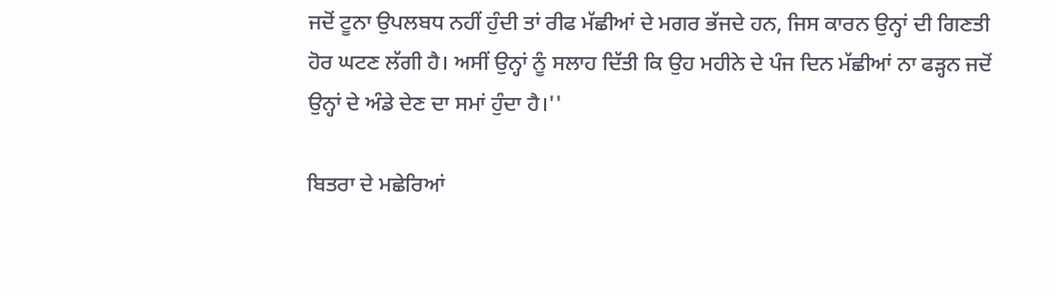ਜਦੋਂ ਟੂਨਾ ਉਪਲਬਧ ਨਹੀਂ ਹੁੰਦੀ ਤਾਂ ਰੀਫ ਮੱਛੀਆਂ ਦੇ ਮਗਰ ਭੱਜਦੇ ਹਨ, ਜਿਸ ਕਾਰਨ ਉਨ੍ਹਾਂ ਦੀ ਗਿਣਤੀ ਹੋਰ ਘਟਣ ਲੱਗੀ ਹੈ। ਅਸੀਂ ਉਨ੍ਹਾਂ ਨੂੰ ਸਲਾਹ ਦਿੱਤੀ ਕਿ ਉਹ ਮਹੀਨੇ ਦੇ ਪੰਜ ਦਿਨ ਮੱਛੀਆਂ ਨਾ ਫੜ੍ਹਨ ਜਦੋਂ ਉਨ੍ਹਾਂ ਦੇ ਅੰਡੇ ਦੇਣ ਦਾ ਸਮਾਂ ਹੁੰਦਾ ਹੈ।''

ਬਿਤਰਾ ਦੇ ਮਛੇਰਿਆਂ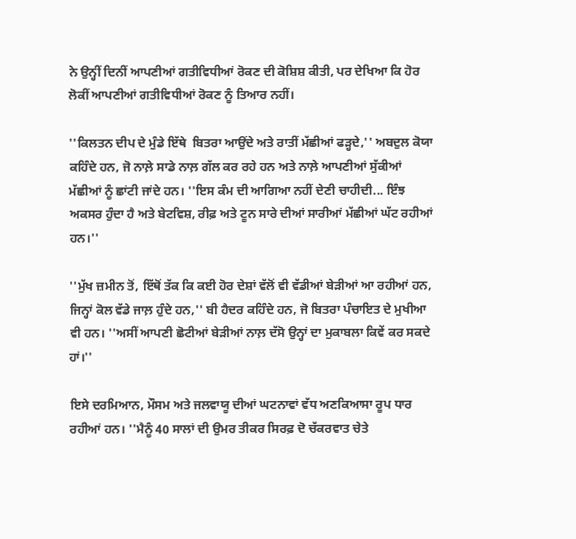ਨੇ ਉਨ੍ਹੀਂ ਦਿਨੀਂ ਆਪਣੀਆਂ ਗਤੀਵਿਧੀਆਂ ਰੋਕਣ ਦੀ ਕੋਸ਼ਿਸ਼ ਕੀਤੀ, ਪਰ ਦੇਖਿਆ ਕਿ ਹੋਰ ਲੋਕੀਂ ਆਪਣੀਆਂ ਗਤੀਵਿਧੀਆਂ ਰੋਕਣ ਨੂੰ ਤਿਆਰ ਨਹੀਂ।

''ਕਿਲਤਨ ਦੀਪ ਦੇ ਮੁੰਡੇ ਇੱਥੇ  ਬਿਤਰਾ ਆਉਂਦੇ ਅਤੇ ਰਾਤੀਂ ਮੱਛੀਆਂ ਫੜ੍ਹਦੇ,'' ਅਬਦੁਲ ਕੋਯਾ ਕਹਿੰਦੇ ਹਨ, ਜੋ ਨਾਲ਼ੇ ਸਾਡੇ ਨਾਲ਼ ਗੱਲ ਕਰ ਰਹੇ ਹਨ ਅਤੇ ਨਾਲ਼ੇ ਆਪਣੀਆਂ ਸੁੱਕੀਆਂ ਮੱਛੀਆਂ ਨੂੰ ਛਾਂਟੀ ਜਾਂਦੇ ਹਨ। ''ਇਸ ਕੰਮ ਦੀ ਆਗਿਆ ਨਹੀਂ ਦੇਣੀ ਚਾਹੀਦੀ... ਇੰਝ ਅਕਸਰ ਹੁੰਦਾ ਹੈ ਅਤੇ ਬੇਟਵਿਸ਼, ਰੀਫ਼ ਅਤੇ ਟੂਨ ਸਾਰੇ ਦੀਆਂ ਸਾਰੀਆਂ ਮੱਛੀਆਂ ਘੱਟ ਰਹੀਆਂ ਹਨ।''

''ਮੁੱਖ ਜ਼ਮੀਨ ਤੋਂ, ਇੱਥੋਂ ਤੱਕ ਕਿ ਕਈ ਹੋਰ ਦੇਸ਼ਾਂ ਵੱਲੋਂ ਵੀ ਵੱਡੀਆਂ ਬੇੜੀਆਂ ਆ ਰਹੀਆਂ ਹਨ, ਜਿਨ੍ਹਾਂ ਕੋਲ ਵੱਡੇ ਜਾਲ਼ ਹੁੰਦੇ ਹਨ,'' ਬੀ ਹੈਦਰ ਕਹਿੰਦੇ ਹਨ, ਜੋ ਬਿਤਰਾ ਪੰਚਾਇਤ ਦੇ ਮੁਖੀਆ ਵੀ ਹਨ। ''ਅਸੀਂ ਆਪਣੀ ਛੋਟੀਆਂ ਬੇੜੀਆਂ ਨਾਲ਼ ਦੱਸੋ ਉਨ੍ਹਾਂ ਦਾ ਮੁਕਾਬਲਾ ਕਿਵੇਂ ਕਰ ਸਕਦੇ ਹਾਂ।''

ਇਸੇ ਦਰਮਿਆਨ, ਮੌਸਮ ਅਤੇ ਜਲਵਾਯੂ ਦੀਆਂ ਘਟਨਾਵਾਂ ਵੱਧ ਅਣਕਿਆਸਾ ਰੂਪ ਧਾਰ ਰਹੀਆਂ ਹਨ। ''ਮੈਨੂੰ 40 ਸਾਲਾਂ ਦੀ ਉਮਰ ਤੀਕਰ ਸਿਰਫ਼ ਦੋ ਚੱਕਰਵਾਤ ਚੇਤੇ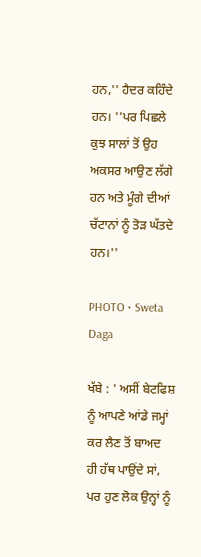ਹਨ,'' ਹੈਦਰ ਕਹਿੰਦੇ ਹਨ। ''ਪਰ ਪਿਛਲੇ ਕੁਝ ਸਾਲਾਂ ਤੋਂ ਉਹ ਅਕਸਰ ਆਉਣ ਲੱਗੇ ਹਨ ਅਤੇ ਮੂੰਗੇ ਦੀਆਂ ਚੱਟਾਨਾਂ ਨੂੰ ਤੋੜ ਘੱਤਦੇ ਹਨ।''

PHOTO • Sweta Daga

ਖੱਬੇ : ' ਅਸੀਂ ਬੇਟਫਿਸ਼ ਨੂੰ ਆਪਣੇ ਆਂਡੇ ਜਮ੍ਹਾਂ ਕਰ ਲੈਣ ਤੋਂ ਬਾਅਦ ਹੀ ਹੱਥ ਪਾਉਂਦੇ ਸਾਂ, ਪਰ ਹੁਣ ਲੋਕ ਉਨ੍ਹਾਂ ਨੂੰ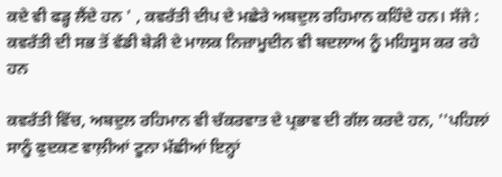ਕਦੇ ਵੀ ਫੜ੍ਹ ਲੈਂਦੇ ਹਨ ' , ਕਵਰੱਤੀ ਦੀਪ ਦੇ ਮਛੇਰੇ ਅਬਦੁਲ ਰਹਿਮਾਨ ਕਹਿੰਦੇ ਹਨ। ਸੱਜੇ : ਕਵਰੱਤੀ ਦੀ ਸਭ ਤੋਂ ਵੱਡੀ ਬੇੜੀ ਦੇ ਮਾਲਕ ਨਿਜ਼ਾਮੂਦੀਨ ਵੀ ਬਦਲਾਅ ਨੂੰ ਮਹਿਸੂਸ ਕਰ ਰਹੇ ਹਨ

ਕਵਰੱਤੀ ਵਿੱਚ, ਅਬਦੁਲ ਰਹਿਮਾਨ ਵੀ ਚੱਕਰਵਾਤ ਦੇ ਪ੍ਰਭਾਵ ਦੀ ਗੱਲ ਕਰਦੇ ਹਨ, ''ਪਹਿਲਾਂ ਸਾਨੂੰ ਫੁਦਕਣ ਵਾਲ਼ੀਆਂ ਟੂਨਾ ਮੱਛੀਆਂ ਇਨ੍ਹਾਂ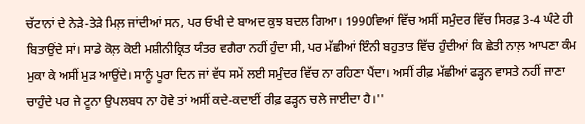ਚੱਟਾਨਾਂ ਦੇ ਨੇੜੇ-ਤੇੜੇ ਮਿਲ਼ ਜਾਂਦੀਆਂ ਸਨ, ਪਰ ਓਖੀ ਦੇ ਬਾਅਦ ਕੁਝ ਬਦਲ ਗਿਆ। 1990ਵਿਆਂ ਵਿੱਚ ਅਸੀਂ ਸਮੁੰਦਰ ਵਿੱਚ ਸਿਰਫ਼ 3-4 ਘੰਟੇ ਹੀ ਬਿਤਾਉਂਦੇ ਸਾਂ। ਸਾਡੇ ਕੋਲ਼ ਕੋਈ ਮਸ਼ੀਨੀਕ੍ਰਿਤ ਯੰਤਰ ਵਗੈਰਾ ਨਹੀਂ ਹੁੰਦਾ ਸੀ, ਪਰ ਮੱਛੀਆਂ ਇੰਨੀ ਬਹੁਤਾਤ ਵਿੱਚ ਹੁੰਦੀਆਂ ਕਿ ਛੇਤੀ ਨਾਲ਼ ਆਪਣਾ ਕੰਮ ਮੁਕਾ ਕੇ ਅਸੀਂ ਮੁੜ ਆਉਂਦੇ। ਸਾਨੂੰ ਪੂਰਾ ਦਿਨ ਜਾਂ ਵੱਧ ਸਮੇਂ ਲਈ ਸਮੁੰਦਰ ਵਿੱਚ ਨਾ ਰਹਿਣਾ ਪੈਂਦਾ। ਅਸੀਂ ਰੀਫ਼ ਮੱਛੀਆਂ ਫੜ੍ਹਨ ਵਾਸਤੇ ਨਹੀਂ ਜਾਣਾ ਚਾਹੁੰਦੇ ਪਰ ਜੇ ਟੂਨਾ ਉਪਲਬਧ ਨਾ ਹੋਵੇ ਤਾਂ ਅਸੀਂ ਕਦੇ-ਕਦਾਈਂ ਰੀਫ਼ ਫੜ੍ਹਨ ਚਲੇ ਜਾਈਦਾ ਹੈ।''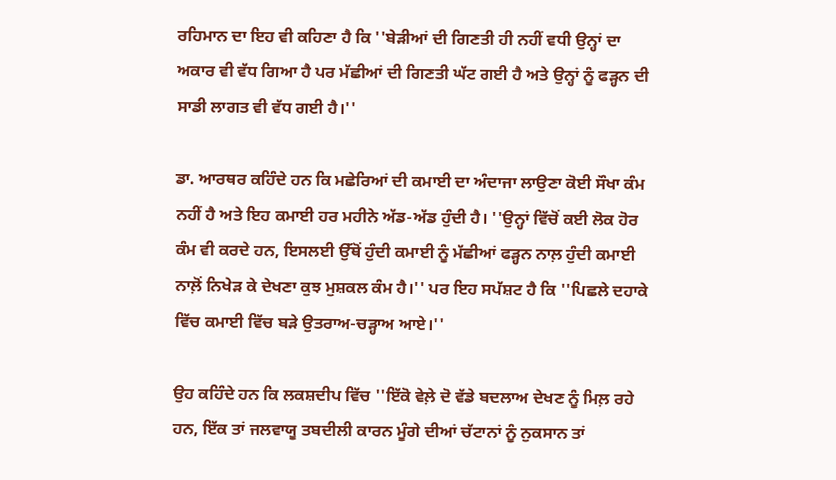ਰਹਿਮਾਨ ਦਾ ਇਹ ਵੀ ਕਹਿਣਾ ਹੈ ਕਿ ''ਬੇੜੀਆਂ ਦੀ ਗਿਣਤੀ ਹੀ ਨਹੀਂ ਵਧੀ ਉਨ੍ਹਾਂ ਦਾ ਅਕਾਰ ਵੀ ਵੱਧ ਗਿਆ ਹੈ ਪਰ ਮੱਛੀਆਂ ਦੀ ਗਿਣਤੀ ਘੱਟ ਗਈ ਹੈ ਅਤੇ ਉਨ੍ਹਾਂ ਨੂੰ ਫੜ੍ਹਨ ਦੀ ਸਾਡੀ ਲਾਗਤ ਵੀ ਵੱਧ ਗਈ ਹੈ।''

ਡਾ. ਆਰਥਰ ਕਹਿੰਦੇ ਹਨ ਕਿ ਮਛੇਰਿਆਂ ਦੀ ਕਮਾਈ ਦਾ ਅੰਦਾਜਾ ਲਾਉਣਾ ਕੋਈ ਸੌਖਾ ਕੰਮ ਨਹੀਂ ਹੈ ਅਤੇ ਇਹ ਕਮਾਈ ਹਰ ਮਹੀਨੇ ਅੱਡ-ਅੱਡ ਹੁੰਦੀ ਹੈ। ''ਉਨ੍ਹਾਂ ਵਿੱਚੋਂ ਕਈ ਲੋਕ ਹੋਰ ਕੰਮ ਵੀ ਕਰਦੇ ਹਨ, ਇਸਲਈ ਉੱਥੋਂ ਹੁੰਦੀ ਕਮਾਈ ਨੂੰ ਮੱਛੀਆਂ ਫੜ੍ਹਨ ਨਾਲ਼ ਹੁੰਦੀ ਕਮਾਈ ਨਾਲ਼ੋਂ ਨਿਖੇੜ ਕੇ ਦੇਖਣਾ ਕੁਝ ਮੁਸ਼ਕਲ ਕੰਮ ਹੈ।'' ਪਰ ਇਹ ਸਪੱਸ਼ਟ ਹੈ ਕਿ ''ਪਿਛਲੇ ਦਹਾਕੇ ਵਿੱਚ ਕਮਾਈ ਵਿੱਚ ਬੜੇ ਉਤਰਾਅ-ਚੜ੍ਹਾਅ ਆਏ।''

ਉਹ ਕਹਿੰਦੇ ਹਨ ਕਿ ਲਕਸ਼ਦੀਪ ਵਿੱਚ ''ਇੱਕੋ ਵੇਲ਼ੇ ਦੋ ਵੱਡੇ ਬਦਲਾਅ ਦੇਖਣ ਨੂੰ ਮਿਲ਼ ਰਹੇ ਹਨ, ਇੱਕ ਤਾਂ ਜਲਵਾਯੂ ਤਬਦੀਲੀ ਕਾਰਨ ਮੂੰਗੇ ਦੀਆਂ ਚੱਟਾਨਾਂ ਨੂੰ ਨੁਕਸਾਨ ਤਾਂ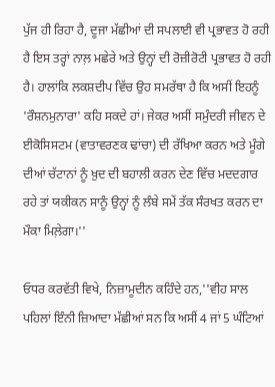ਪੁੱਜ ਹੀ ਰਿਹਾ ਹੈ, ਦੂਜਾ ਮੱਛੀਆਂ ਦੀ ਸਪਲਾਈ ਵੀ ਪ੍ਰਭਾਵਤ ਹੋ ਰਹੀ ਹੈ ਇਸ ਤਰ੍ਹਾਂ ਨਾਲ਼ ਮਛੇਰੇ ਅਤੇ ਉਨ੍ਹਾਂ ਦੀ ਰੋਜ਼ੀਰੋਟੀ ਪ੍ਰਭਾਵਤ ਹੋ ਰਹੀ ਹੈ। ਹਾਲਾਂਕਿ ਲਕਸ਼ਦੀਪ ਵਿੱਚ ਉਹ ਸਮਰੱਥਾ ਹੈ ਕਿ ਅਸੀਂ ਇਹਨੂੰ  'ਰੌਸ਼ਨਮੁਨਾਰਾ' ਕਹਿ ਸਕਦੇ ਹਾਂ। ਜੇਕਰ ਅਸੀਂ ਸਮੁੰਦਰੀ ਜੀਵਨ ਦੇ ਈਕੋਸਿਸਟਮ (ਵਾਤਾਵਰਣਕ ਢਾਂਚਾ) ਦੀ ਰੱਖਿਆ ਕਰਨ ਅਤੇ ਮੂੰਗੇ ਦੀਆਂ ਚੱਟਾਨਾਂ ਨੂੰ ਖ਼ੁਦ ਦੀ ਬਹਾਲੀ ਕਰਨ ਦੇਣ ਵਿੱਚ ਮਦਦਗਾਰ ਰਹੇ ਤਾਂ ਯਕੀਕਨ ਸਾਨੂੰ ਉਨ੍ਹਾਂ ਨੂੰ ਲੰਬੇ ਸਮੇਂ ਤੱਕ ਸੰਰਖਤ ਕਰਨ ਦਾ ਮੌਕਾ ਮਿਲ਼ੇਗਾ।''

ਓਧਰ ਕਰਵੱਤੀ ਵਿਖੇ, ਨਿਜ਼ਾਮੂਦੀਨ ਕਹਿੰਦੇ ਹਨ,''ਵੀਹ ਸਾਲ ਪਹਿਲਾਂ ਇੰਨੀ ਜ਼ਿਆਦਾ ਮੱਛੀਆਂ ਸਨ ਕਿ ਅਸੀਂ 4 ਜਾਂ 5 ਘੰਟਿਆਂ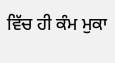ਵਿੱਚ ਹੀ ਕੰਮ ਮੁਕਾ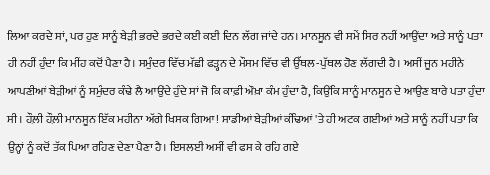ਲਿਆ ਕਰਦੇ ਸਾਂ, ਪਰ ਹੁਣ ਸਾਨੂੰ ਬੇੜੀ ਭਰਦੇ ਭਰਦੇ ਕਈ ਕਈ ਦਿਨ ਲੱਗ ਜਾਂਦੇ ਹਨ। ਮਾਨਸੂਨ ਵੀ ਸਮੇਂ ਸਿਰ ਨਹੀਂ ਆਉਂਦਾ ਅਤੇ ਸਾਨੂੰ ਪਤਾ ਹੀ ਨਹੀਂ ਹੁੰਦਾ ਕਿ ਮੀਂਹ ਕਦੋਂ ਪੈਣਾ ਹੈ। ਸਮੁੰਦਰ ਵਿੱਚ ਮੱਛੀ ਫੜ੍ਹਨ ਦੇ ਮੌਸਮ ਵਿੱਚ ਵੀ ਉੱਥਲ-ਪੁੱਥਲ ਹੋਣ ਲੱਗਦੀ ਹੈ। ਅਸੀਂ ਜੂਨ ਮਹੀਨੇ ਆਪਣੀਆਂ ਬੇੜੀਆਂ ਨੂੰ ਸਮੁੰਦਰ ਕੰਢੇ ਲੈ ਆਉਂਦੇ ਹੁੰਦੇ ਸਾਂ ਜੋ ਕਿ ਕਾਫ਼ੀ ਔਖ਼ਾ ਕੰਮ ਹੁੰਦਾ ਹੈ, ਕਿਉਂਕਿ ਸਾਨੂੰ ਮਾਨਸੂਨ ਦੇ ਆਉਣ ਬਾਰੇ ਪਤਾ ਹੁੰਦਾ ਸੀ। ਹੌਲ਼ੀ ਹੌਲ਼ੀ ਮਾਨਸੂਨ ਇੱਕ ਮਹੀਨਾ ਅੱਗੇ ਖਿਸਕ ਗਿਆ! ਸਾਡੀਆਂ ਬੇੜੀਆਂ ਕੰਢਿਆਂ 'ਤੇ ਹੀ ਅਟਕ ਗਈਆਂ ਅਤੇ ਸਾਨੂੰ ਨਹੀਂ ਪਤਾ ਕਿ ਉਨ੍ਹਾਂ ਨੂੰ ਕਦੋਂ ਤੱਕ ਪਿਆ ਰਹਿਣ ਦੇਣਾ ਪੈਣਾ ਹੈ। ਇਸਲਈ ਅਸੀਂ ਵੀ ਫਸ ਕੇ ਰਹਿ ਗਏ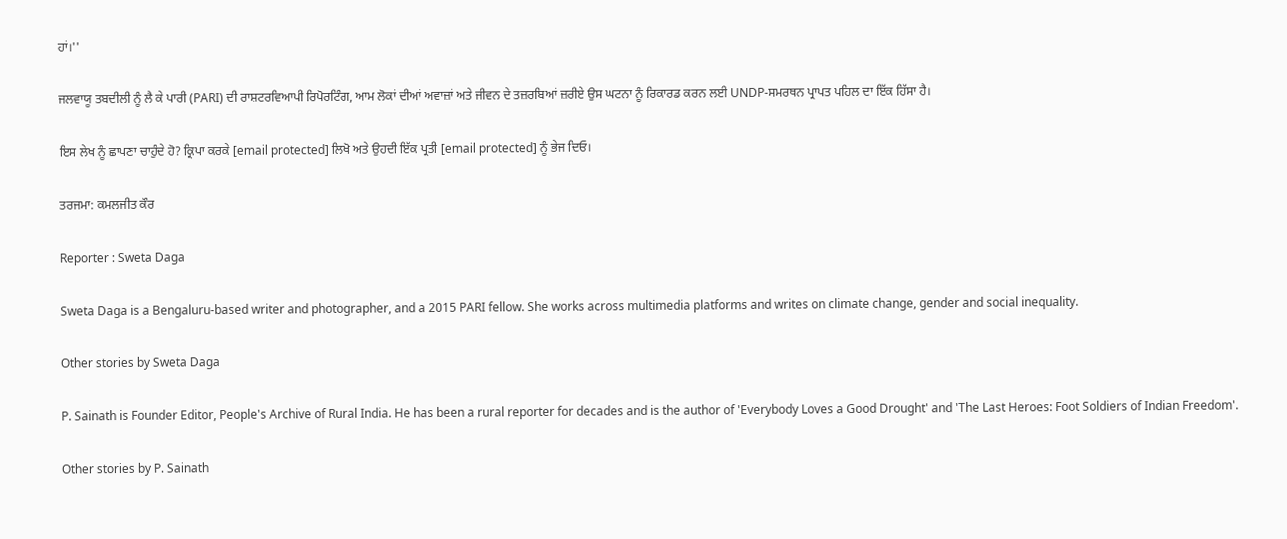ਹਾਂ।''

ਜਲਵਾਯੂ ਤਬਦੀਲੀ ਨੂੰ ਲੈ ਕੇ ਪਾਰੀ (PARI) ਦੀ ਰਾਸ਼ਟਰਵਿਆਪੀ ਰਿਪੋਰਟਿੰਗ, ਆਮ ਲੋਕਾਂ ਦੀਆਂ ਅਵਾਜ਼ਾਂ ਅਤੇ ਜੀਵਨ ਦੇ ਤਜ਼ਰਬਿਆਂ ਜ਼ਰੀਏ ਉਸ ਘਟਨਾ ਨੂੰ ਰਿਕਾਰਡ ਕਰਨ ਲਈ UNDP-ਸਮਰਥਨ ਪ੍ਰਾਪਤ ਪਹਿਲ ਦਾ ਇੱਕ ਹਿੱਸਾ ਹੈ।

ਇਸ ਲੇਖ ਨੂੰ ਛਾਪਣਾ ਚਾਹੁੰਦੇ ਹੋ? ਕ੍ਰਿਪਾ ਕਰਕੇ [email protected] ਲਿਖੋ ਅਤੇ ਉਹਦੀ ਇੱਕ ਪ੍ਰਤੀ [email protected] ਨੂੰ ਭੇਜ ਦਿਓ।

ਤਰਜਮਾ: ਕਮਲਜੀਤ ਕੌਰ

Reporter : Sweta Daga

Sweta Daga is a Bengaluru-based writer and photographer, and a 2015 PARI fellow. She works across multimedia platforms and writes on climate change, gender and social inequality.

Other stories by Sweta Daga

P. Sainath is Founder Editor, People's Archive of Rural India. He has been a rural reporter for decades and is the author of 'Everybody Loves a Good Drought' and 'The Last Heroes: Foot Soldiers of Indian Freedom'.

Other stories by P. Sainath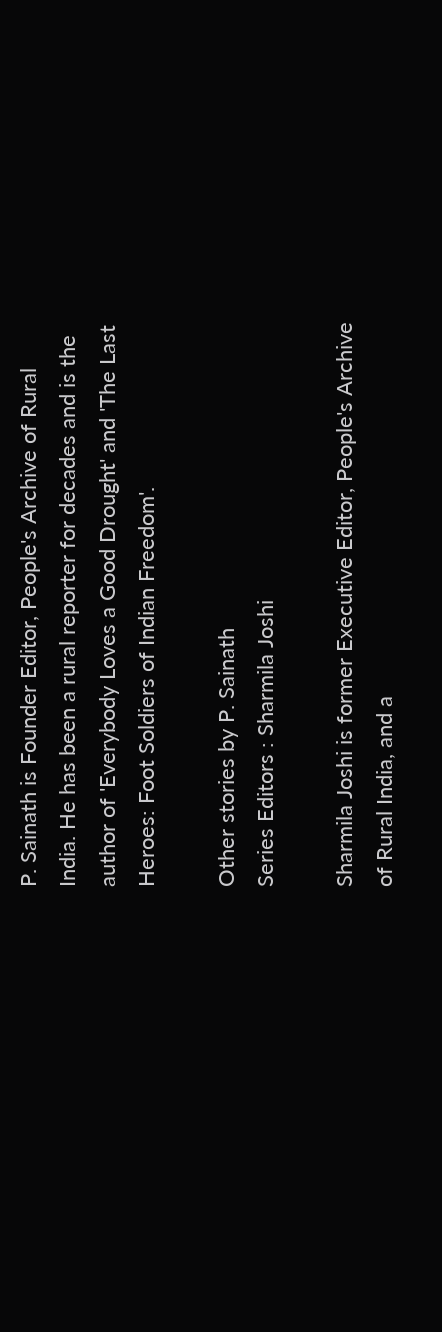P. Sainath is Founder Editor, People's Archive of Rural India. He has been a rural reporter for decades and is the author of 'Everybody Loves a Good Drought' and 'The Last Heroes: Foot Soldiers of Indian Freedom'.

Other stories by P. Sainath
Series Editors : Sharmila Joshi

Sharmila Joshi is former Executive Editor, People's Archive of Rural India, and a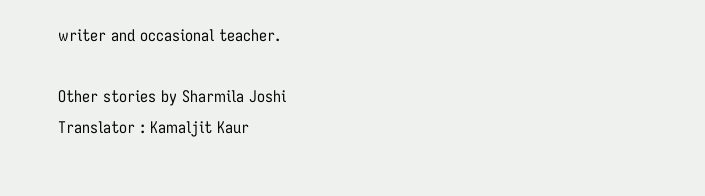writer and occasional teacher.

Other stories by Sharmila Joshi
Translator : Kamaljit Kaur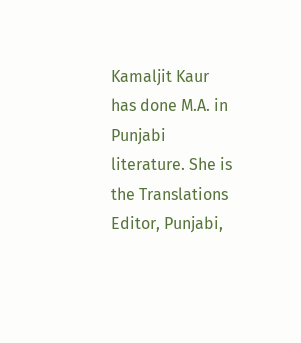Kamaljit Kaur has done M.A. in Punjabi literature. She is the Translations Editor, Punjabi,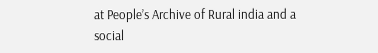at People’s Archive of Rural india and a social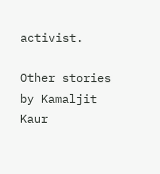activist.

Other stories by Kamaljit Kaur